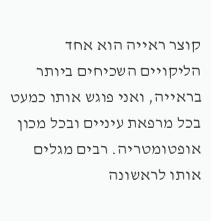קוצר ראייה הוא אחד הליקויים השכיחים ביותר בראייה, ואני פוגש אותו כמעט בכל מרפאת עיניים ובכל מכון אופטומטריה. רבים מגלים אותו לראשונה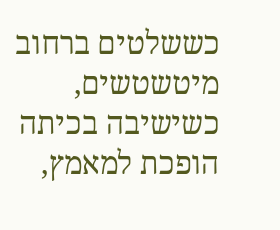כששלטים ברחוב מיטשטשים, כשישיבה בכיתה הופכת למאמץ,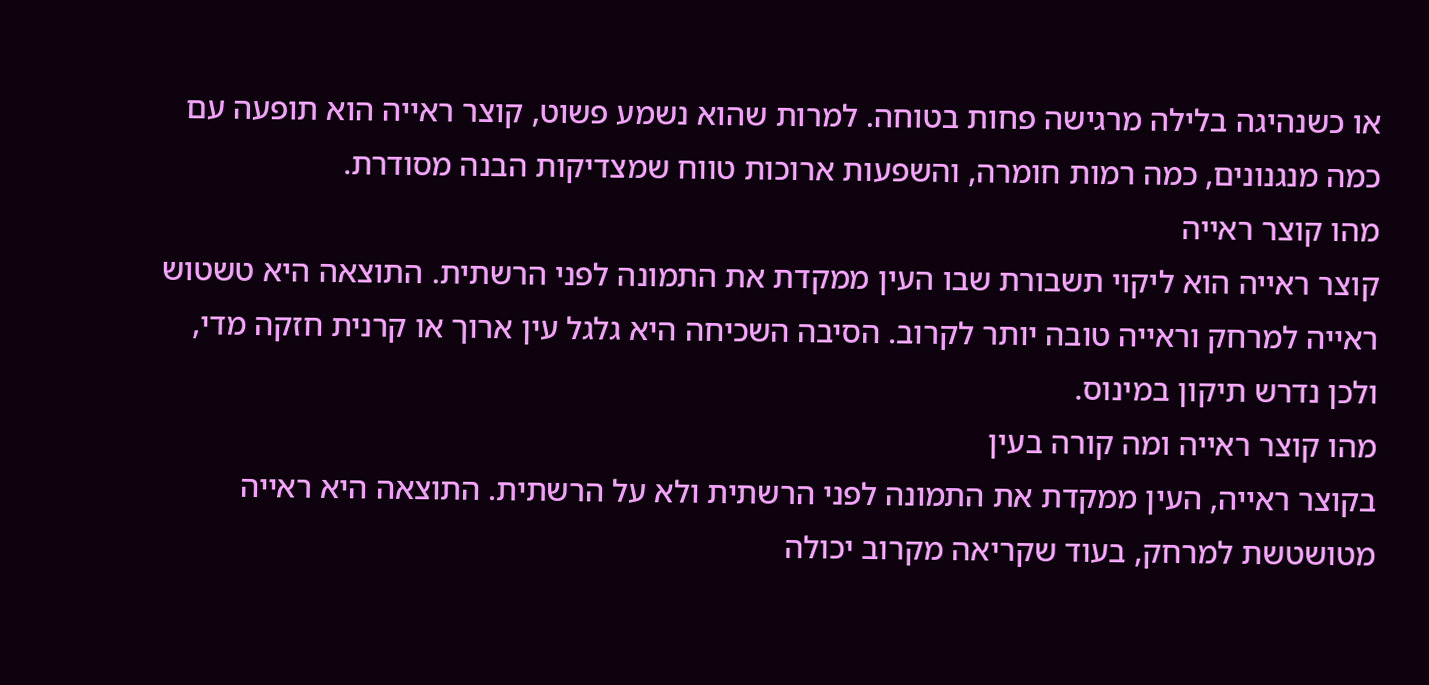או כשנהיגה בלילה מרגישה פחות בטוחה. למרות שהוא נשמע פשוט, קוצר ראייה הוא תופעה עם כמה מנגנונים, כמה רמות חומרה, והשפעות ארוכות טווח שמצדיקות הבנה מסודרת.
מהו קוצר ראייה
קוצר ראייה הוא ליקוי תשבורת שבו העין ממקדת את התמונה לפני הרשתית. התוצאה היא טשטוש ראייה למרחק וראייה טובה יותר לקרוב. הסיבה השכיחה היא גלגל עין ארוך או קרנית חזקה מדי, ולכן נדרש תיקון במינוס.
מהו קוצר ראייה ומה קורה בעין
בקוצר ראייה, העין ממקדת את התמונה לפני הרשתית ולא על הרשתית. התוצאה היא ראייה מטושטשת למרחק, בעוד שקריאה מקרוב יכולה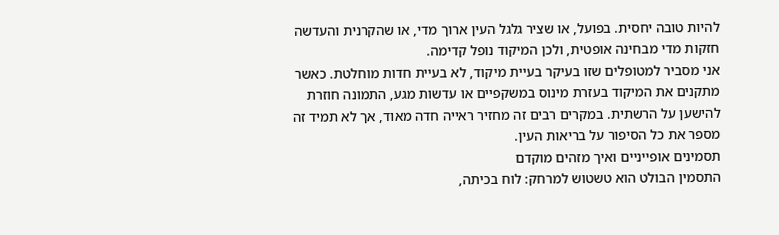להיות טובה יחסית. בפועל, או שציר גלגל העין ארוך מדי, או שהקרנית והעדשה חזקות מדי מבחינה אופטית, ולכן המיקוד נופל קדימה.
אני מסביר למטופלים שזו בעיקר בעיית מיקוד, לא בעיית חדות מוחלטת. כאשר מתקנים את המיקוד בעזרת מינוס במשקפיים או עדשות מגע, התמונה חוזרת להישען על הרשתית. במקרים רבים זה מחזיר ראייה חדה מאוד, אך לא תמיד זה מספר את כל הסיפור על בריאות העין.
תסמינים אופייניים ואיך מזהים מוקדם
התסמין הבולט הוא טשטוש למרחק: לוח בכיתה,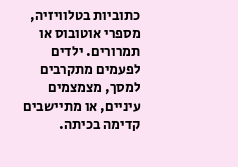כתוביות בטלוויזיה, מספרי אוטובוס או תמרורים. ילדים לפעמים מתקרבים למסך, מצמצמים עיניים, או מתיישבים קדימה בכיתה.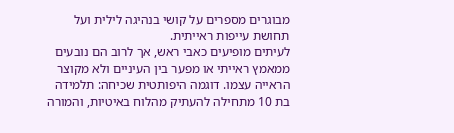מבוגרים מספרים על קושי בנהיגה לילית ועל תחושת עייפות ראייתית.
לעיתים מופיעים כאבי ראש, אך לרוב הם נובעים ממאמץ ראייתי או מפער בין העיניים ולא מקוצר הראייה עצמו. דוגמה היפותטית שכיחה: תלמידה בת 10 מתחילה להעתיק מהלוח באיטיות, והמורה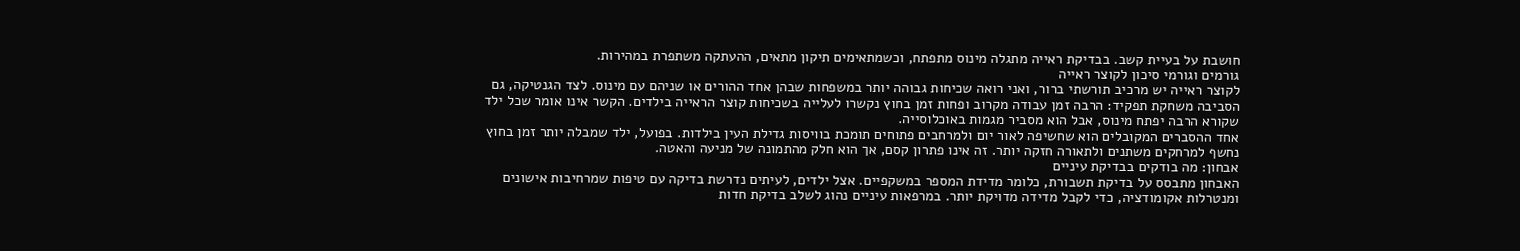חושבת על בעיית קשב. בבדיקת ראייה מתגלה מינוס מתפתח, וכשמתאימים תיקון מתאים, ההעתקה משתפרת במהירות.
גורמים וגורמי סיכון לקוצר ראייה
לקוצר ראייה יש מרכיב תורשתי ברור, ואני רואה שכיחות גבוהה יותר במשפחות שבהן אחד ההורים או שניהם עם מינוס. לצד הגנטיקה, גם הסביבה משחקת תפקיד: הרבה זמן עבודה מקרוב ופחות זמן בחוץ נקשרו לעלייה בשכיחות קוצר הראייה בילדים. הקשר אינו אומר שכל ילד שקורא הרבה יפתח מינוס, אבל הוא מסביר מגמות באוכלוסייה.
אחד ההסברים המקובלים הוא שחשיפה לאור יום ולמרחבים פתוחים תומכת בוויסות גדילת העין בילדות. בפועל, ילד שמבלה יותר זמן בחוץ נחשף למרחקים משתנים ולתאורה חזקה יותר. זה אינו פתרון קסם, אך הוא חלק מהתמונה של מניעה והאטה.
אבחון: מה בודקים בבדיקת עיניים
האבחון מתבסס על בדיקת תשבורת, כלומר מדידת המספר במשקפיים. אצל ילדים, לעיתים נדרשת בדיקה עם טיפות שמרחיבות אישונים ומנטרלות אקומודציה, כדי לקבל מדידה מדויקת יותר. במרפאות עיניים נהוג לשלב בדיקת חדות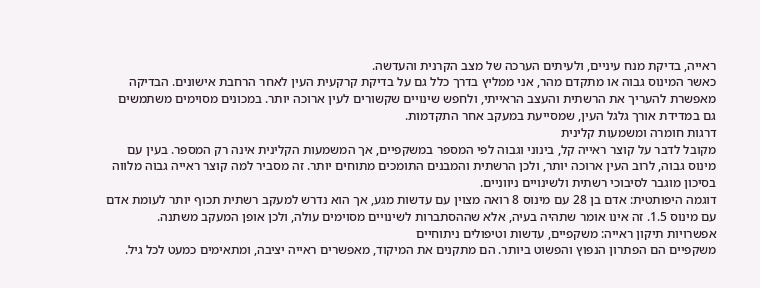ראייה, בדיקת מנח עיניים, ולעיתים הערכה של מצב הקרנית והעדשה.
כאשר המינוס גבוה או מתקדם מהר, אני ממליץ בדרך כלל גם על בדיקת קרקעית העין לאחר הרחבת אישונים. הבדיקה מאפשרת להעריך את הרשתית והעצב הראייתי, ולחפש שינויים שקשורים לעין ארוכה יותר. במכונים מסוימים משתמשים גם במדידת אורך גלגל העין, שמסייעת במעקב אחר התקדמות.
דרגות חומרה ומשמעות קלינית
מקובל לדבר על קוצר ראייה קל, בינוני וגבוה לפי המספר במשקפיים, אך המשמעות הקלינית אינה רק המספר. בעין עם מינוס גבוה, לרוב העין ארוכה יותר, ולכן הרשתית והמבנים התומכים מתוחים יותר. זה מסביר למה קוצר ראייה גבוה מלווה בסיכון מוגבר לסיבוכי רשתית ולשינויים ניווניים.
דוגמה היפותטית: אדם בן 28 עם מינוס 8 רואה מצוין עם עדשות מגע, אך הוא נדרש למעקב רשתית תכוף יותר לעומת אדם עם מינוס 1.5. זה אינו אומר שתהיה בעיה, אלא שההסתברות לשינויים מסוימים עולה, ולכן אופן המעקב משתנה.
אפשרויות תיקון ראייה: משקפיים, עדשות וטיפולים ניתוחיים
משקפיים הם הפתרון הנפוץ והפשוט ביותר. הם מתקנים את המיקוד, מאפשרים ראייה יציבה, ומתאימים כמעט לכל גיל.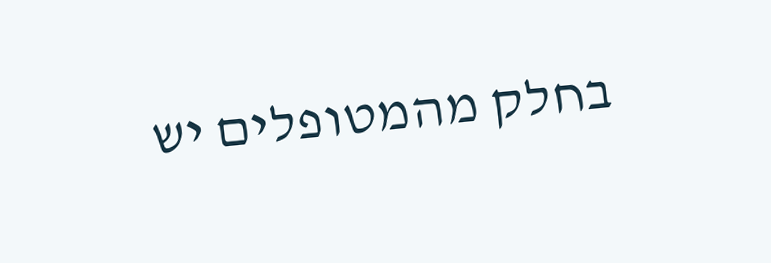בחלק מהמטופלים יש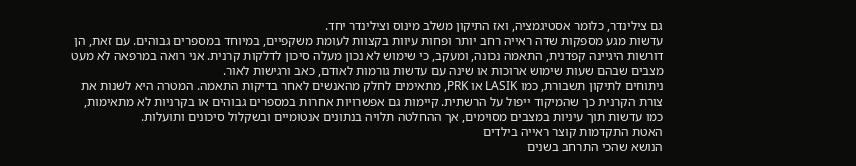גם צילינדר, כלומר אסטיגמציה, ואז התיקון משלב מינוס וצילינדר יחד.
עדשות מגע מספקות שדה ראייה רחב יותר ופחות עיוות בקצוות לעומת משקפיים, במיוחד במספרים גבוהים. עם זאת, הן דורשות היגיינה קפדנית, התאמה נכונה, ומעקב, כי שימוש לא נכון מעלה סיכון לדלקות קרנית. אני רואה במרפאה לא מעט מצבים שבהם שעות שימוש ארוכות או שינה עם עדשות גורמות לאודם, כאב ורגישות לאור.
ניתוחים לתיקון תשבורת, כמו LASIK או PRK, מתאימים לחלק מהאנשים לאחר בדיקות התאמה. המטרה היא לשנות את צורת הקרנית כך שהמיקוד ייפול על הרשתית. קיימות גם אפשרויות אחרות במספרים גבוהים או בקרניות לא מתאימות, כמו עדשות תוך עיניות במצבים מסוימים, אך ההחלטה תלויה בנתונים אנטומיים ובשקלול סיכונים ותועלות.
האטת התקדמות קוצר ראייה בילדים
הנושא שהכי התרחב בשנים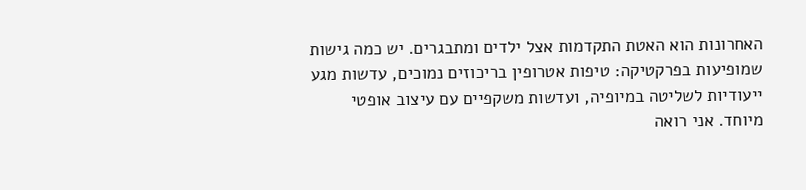האחרונות הוא האטת התקדמות אצל ילדים ומתבגרים. יש כמה גישות שמופיעות בפרקטיקה: טיפות אטרופין בריכוזים נמוכים, עדשות מגע ייעודיות לשליטה במיופיה, ועדשות משקפיים עם עיצוב אופטי מיוחד. אני רואה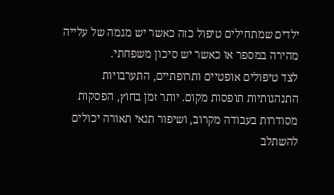ילדים שמתחילים טיפול כזה כאשר יש מגמה של עלייה מהירה במספר או כאשר יש סיכון משפחתי.
לצד טיפולים אופטיים ותרופתיים, התערבויות התנהגותיות תופסות מקום. יותר זמן בחוץ, הפסקות מסודרות בעבודה מקרוב, ושיפור תנאי תאורה יכולים להשתלב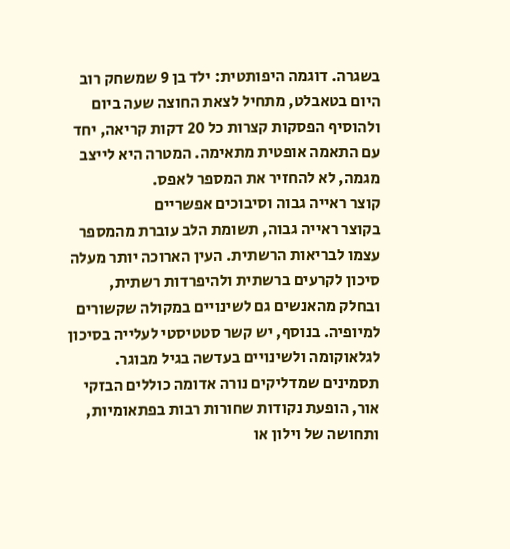בשגרה. דוגמה היפותטית: ילד בן 9 שמשחק רוב היום בטאבלט, מתחיל לצאת החוצה שעה ביום ולהוסיף הפסקות קצרות כל 20 דקות קריאה, יחד עם התאמה אופטית מתאימה. המטרה היא לייצב מגמה, לא להחזיר את המספר לאפס.
קוצר ראייה גבוה וסיבוכים אפשריים
בקוצר ראייה גבוה, תשומת הלב עוברת מהמספר עצמו לבריאות הרשתית. העין הארוכה יותר מעלה סיכון לקרעים ברשתית ולהיפרדות רשתית, ובחלק מהאנשים גם לשינויים במקולה שקשורים למיופיה. בנוסף, יש קשר סטטיסטי לעלייה בסיכון לגלאוקומה ולשינויים בעדשה בגיל מבוגר.
תסמינים שמדליקים נורה אדומה כוללים הבזקי אור, הופעת נקודות שחורות רבות בפתאומיות, ותחושה של וילון או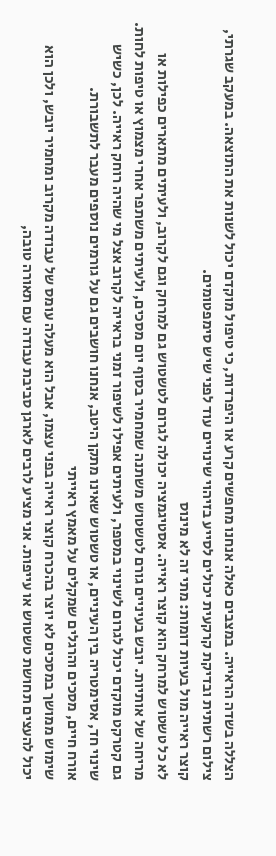הצללה בשדה הראייה. במצבים כאלה אנחנו מחפשים קרע או היפרדות, כי טיפול מוקדם יכול לשנות את התוצאה. במעקב שגרתי, צילום רשתית ובדיקת קרקעית יכולים לסייע בזיהוי שינויים עוד לפני שיש סימפטומים.
קוצר ראייה מול בעיות דומות: מתי זה לא מינוס
לא כל טשטוש למרחק הוא קוצר ראייה. אסטיגמציה יכולה לגרום לטשטוש גם למרחק וגם לקרוב, ולעיתים מתארים כפילות או מריחה של אותיות. יובש בעיניים גורם לטשטוש משתנה שמחמיר בסוף יום מסכים, ולעיתים משתפר אחרי מצמוץ או טיפות לחות.
גם קטרקט מוקדם יכול לגרום לשינוי במספר, ולעיתים אפילו לשיפור זמני בראייה לקרוב אצל מי שהיה רוחק ראייה. לכן, כשיש שינוי חד, אסימטריה בין העיניים, או טשטוש שאינו מתקן היטב, אנחנו חושבים גם על גורמים נוספים מעבר לתשבורת.
אורח חיים, מסכים והרגלים שמקלים על מאמץ ראייתי
שימוש ממושך במסכים לא יוצר בהכרח קוצר ראייה בפני עצמו, אבל הוא מעלה עומס של עבודה מקרוב ומחמיר יובש, ולכן הוא יכול להעצים תחושת טשטוש או עייפות. אני מציע לרבים לארגן סביבת עבודה עם תאורה טובה,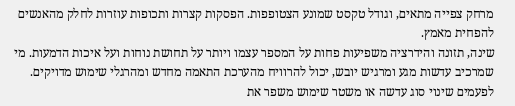מרחק צפייה מתאים, וגודל טקסט שמונע הצטופפות. הפסקות קצרות ותכופות עוזרות לחלק מהאנשים להפחית מאמץ.
שינה, תזונה והידרציה משפיעות פחות על המספר עצמו ויותר על תחושת נוחות ועל איכות הדמעות. מי שמרכיב עדשות מגע ומרגיש יובש, יכול להרוויח מהערכת התאמה מחדש ומהרגלי שימוש מדויקים. לפעמים שינוי סוג עדשה או משטר שימוש משפר את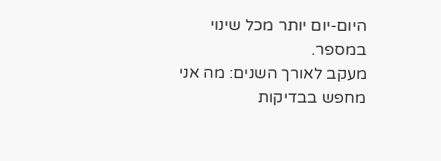היום-יום יותר מכל שינוי במספר.
מעקב לאורך השנים: מה אני מחפש בבדיקות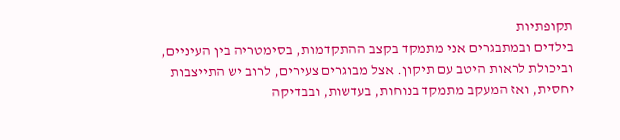תקופתיות
בילדים ובמתבגרים אני מתמקד בקצב ההתקדמות, בסימטריה בין העיניים, וביכולת לראות היטב עם תיקון. אצל מבוגרים צעירים, לרוב יש התייצבות יחסית, ואז המעקב מתמקד בנוחות, בעדשות, ובבדיקה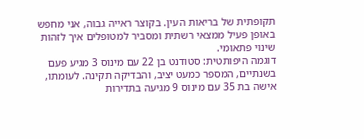תקופתית של בריאות העין. בקוצר ראייה גבוה, אני מחפש באופן פעיל ממצאי רשתית ומסביר למטופלים איך לזהות שינוי פתאומי.
דוגמה היפותטית: סטודנט בן 22 עם מינוס 3 מגיע פעם בשנתיים, המספר כמעט יציב, והבדיקה תקינה. לעומתו, אישה בת 35 עם מינוס 9 מגיעה בתדירות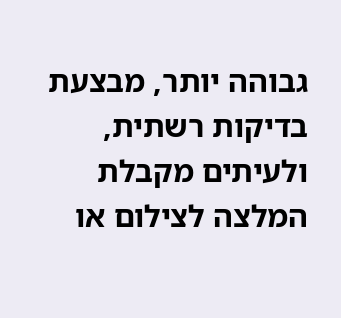גבוהה יותר, מבצעת בדיקות רשתית, ולעיתים מקבלת המלצה לצילום או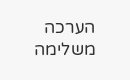הערכה משלימה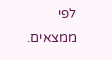לפי ממצאים.